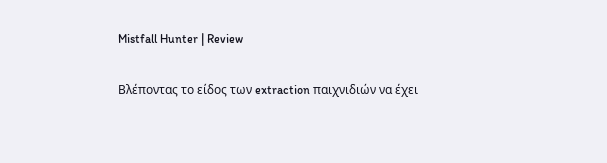Mistfall Hunter | Review

Βλέποντας το είδος των extraction παιχνιδιών να έχει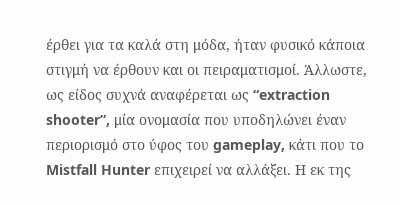έρθει για τα καλά στη μόδα, ήταν φυσικό κάποια στιγμή να έρθουν και οι πειραματισμοί. Άλλωστε, ως είδος συχνά αναφέρεται ως “extraction shooter”, μία ονομασία που υποδηλώνει έναν περιορισμό στο ύφος του gameplay, κάτι που το Mistfall Hunter επιχειρεί να αλλάξει. Η εκ της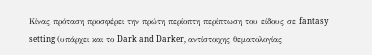Κίνας πρόταση προσφέρει την πρώτη περίοπτη περίπτωση του είδους σε fantasy setting (υπάρχει και το Dark and Darker, αντίστοιχης θεματολογίας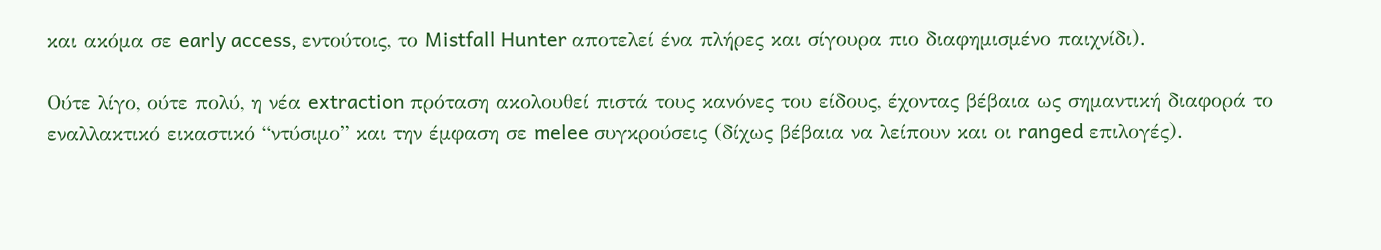και ακόμα σε early access, εντούτοις, το Mistfall Hunter αποτελεί ένα πλήρες και σίγουρα πιο διαφημισμένο παιχνίδι).

Ούτε λίγο, ούτε πολύ, η νέα extraction πρόταση ακολουθεί πιστά τους κανόνες του είδους, έχοντας βέβαια ως σημαντική διαφορά το εναλλακτικό εικαστικό “ντύσιμο” και την έμφαση σε melee συγκρούσεις (δίχως βέβαια να λείπουν και οι ranged επιλογές).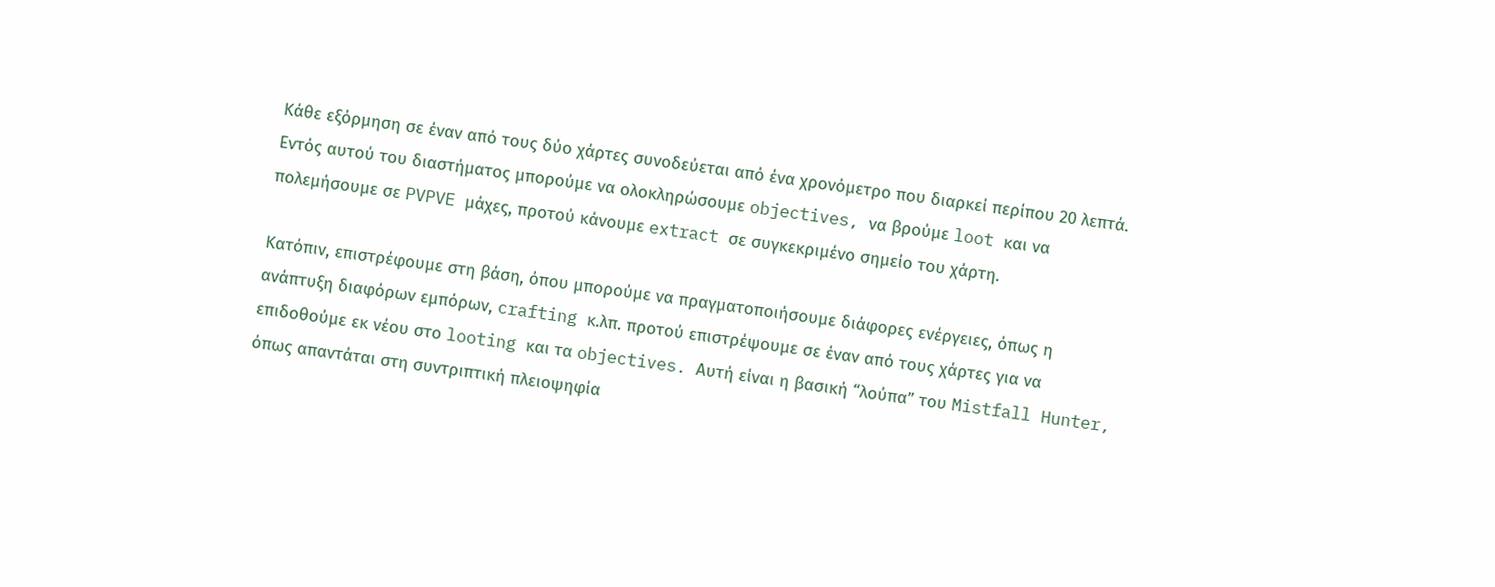Κάθε εξόρμηση σε έναν από τους δύο χάρτες συνοδεύεται από ένα χρονόμετρο που διαρκεί περίπου 20 λεπτά. Εντός αυτού του διαστήματος μπορούμε να ολοκληρώσουμε objectives, να βρούμε loot και να πολεμήσουμε σε PVPVE μάχες, προτού κάνουμε extract σε συγκεκριμένο σημείο του χάρτη.

Κατόπιν, επιστρέφουμε στη βάση, όπου μπορούμε να πραγματοποιήσουμε διάφορες ενέργειες, όπως η ανάπτυξη διαφόρων εμπόρων, crafting κ.λπ. προτού επιστρέψουμε σε έναν από τους χάρτες για να επιδοθούμε εκ νέου στο looting και τα objectives. Αυτή είναι η βασική “λούπα” του Mistfall Hunter, όπως απαντάται στη συντριπτική πλειοψηφία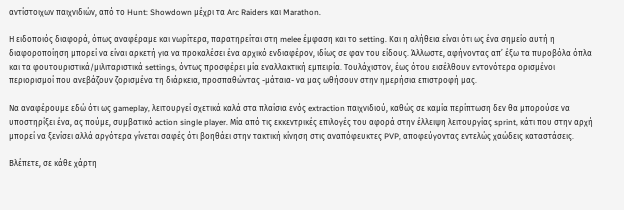αντίστοιχων παιχνιδιών, από το Hunt: Showdown μέχρι τα Arc Raiders και Marathon.

Η ειδοποιός διαφορά, όπως αναφέραμε και νωρίτερα, παρατηρείται στη melee έμφαση και το setting. Και η αλήθεια είναι ότι ως ένα σημείο αυτή η διαφοροποίηση μπορεί να είναι αρκετή για να προκαλέσει ένα αρχικό ενδιαφέρον, ιδίως σε φαν του είδους. Άλλωστε, αφήνοντας απ’ έξω τα πυροβόλα όπλα και τα φουτουριστικά/μιλιταριστικά settings, όντως προσφέρει μία εναλλακτική εμπειρία. Τουλάχιστον, έως ότου εισέλθουν εντονότερα ορισμένοι περιορισμοί που ανεβάζουν ζορισμένα τη διάρκεια, προσπαθώντας -μάταια- να μας ωθήσουν στην ημερήσια επιστροφή μας.

Να αναφέρουμε εδώ ότι ως gameplay, λειτουργεί σχετικά καλά στα πλαίσια ενός extraction παιχνιδιού, καθώς σε καμία περίπτωση δεν θα μπορούσε να υποστηρίξει ένα, ας πούμε, συμβατικό action single player. Μία από τις εκκεντρικές επιλογές του αφορά στην έλλειψη λειτουργίας sprint, κάτι που στην αρχή μπορεί να ξενίσει αλλά αργότερα γίνεται σαφές ότι βοηθάει στην τακτική κίνηση στις αναπόφευκτες PVP, αποφεύγοντας εντελώς χαώδεις καταστάσεις.

Βλέπετε, σε κάθε χάρτη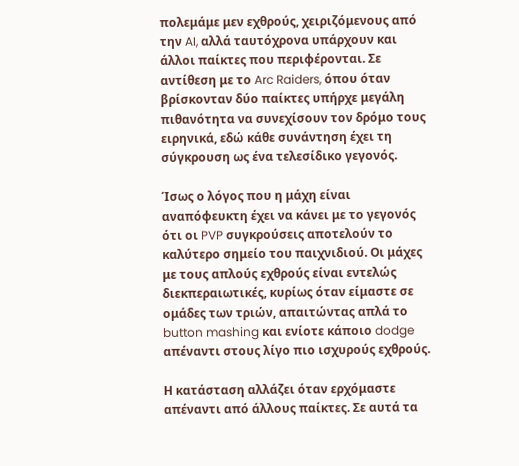πολεμάμε μεν εχθρούς, χειριζόμενους από την AI, αλλά ταυτόχρονα υπάρχουν και άλλοι παίκτες που περιφέρονται. Σε αντίθεση με το Arc Raiders, όπου όταν βρίσκονταν δύο παίκτες υπήρχε μεγάλη πιθανότητα να συνεχίσουν τον δρόμο τους ειρηνικά, εδώ κάθε συνάντηση έχει τη σύγκρουση ως ένα τελεσίδικο γεγονός.

Ίσως ο λόγος που η μάχη είναι αναπόφευκτη έχει να κάνει με το γεγονός ότι οι PVP συγκρούσεις αποτελούν το καλύτερο σημείο του παιχνιδιού. Οι μάχες με τους απλούς εχθρούς είναι εντελώς διεκπεραιωτικές, κυρίως όταν είμαστε σε ομάδες των τριών, απαιτώντας απλά το button mashing και ενίοτε κάποιο dodge απέναντι στους λίγο πιο ισχυρούς εχθρούς.

Η κατάσταση αλλάζει όταν ερχόμαστε απέναντι από άλλους παίκτες. Σε αυτά τα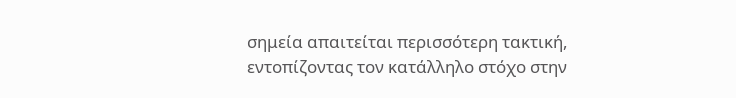σημεία απαιτείται περισσότερη τακτική, εντοπίζοντας τον κατάλληλο στόχο στην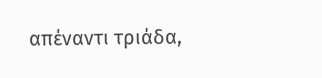απέναντι τριάδα,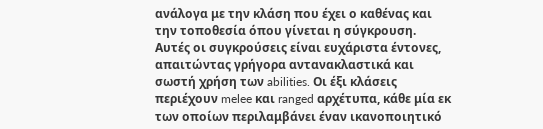ανάλογα με την κλάση που έχει ο καθένας και την τοποθεσία όπου γίνεται η σύγκρουση. Αυτές οι συγκρούσεις είναι ευχάριστα έντονες, απαιτώντας γρήγορα αντανακλαστικά και σωστή χρήση των abilities. Οι έξι κλάσεις περιέχουν melee και ranged αρχέτυπα, κάθε μία εκ των οποίων περιλαμβάνει έναν ικανοποιητικό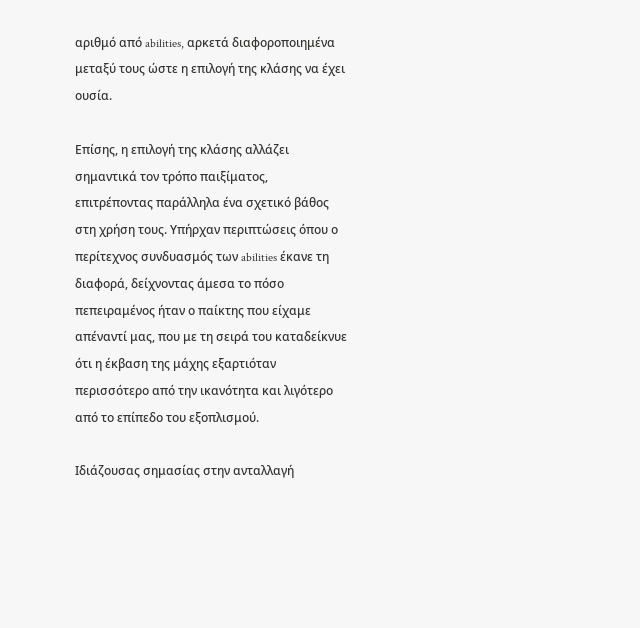αριθμό από abilities, αρκετά διαφοροποιημένα μεταξύ τους ώστε η επιλογή της κλάσης να έχει ουσία.

Επίσης, η επιλογή της κλάσης αλλάζει σημαντικά τον τρόπο παιξίματος, επιτρέποντας παράλληλα ένα σχετικό βάθος στη χρήση τους. Υπήρχαν περιπτώσεις όπου ο περίτεχνος συνδυασμός των abilities έκανε τη διαφορά, δείχνοντας άμεσα το πόσο πεπειραμένος ήταν ο παίκτης που είχαμε απέναντί μας, που με τη σειρά του καταδείκνυε ότι η έκβαση της μάχης εξαρτιόταν περισσότερο από την ικανότητα και λιγότερο από το επίπεδο του εξοπλισμού.

Ιδιάζουσας σημασίας στην ανταλλαγή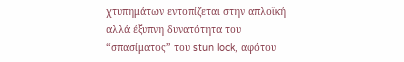χτυπημάτων εντοπίζεται στην απλοϊκή αλλά έξυπνη δυνατότητα του “σπασίματος” του stun lock, αφότου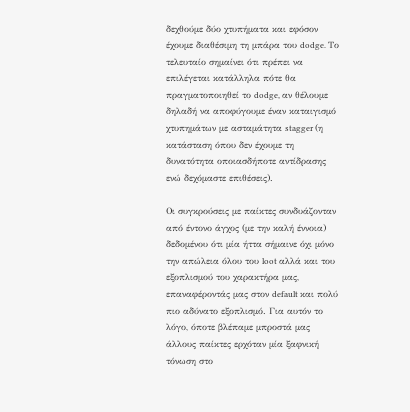δεχθούμε δύο χτυπήματα και εφόσον έχουμε διαθέσιμη τη μπάρα του dodge. Το τελευταίο σημαίνει ότι πρέπει να επιλέγεται κατάλληλα πότε θα πραγματοποιηθεί το dodge, αν θέλουμε δηλαδή να αποφύγουμε έναν καταιγισμό χτυπημάτων με ασταμάτητα stagger (η κατάσταση όπου δεν έχουμε τη δυνατότητα οποιασδήποτε αντίδρασης ενώ δεχόμαστε επιθέσεις).

Οι συγκρούσεις με παίκτες συνδυάζονταν από έντονο άγχος (με την καλή έννοια) δεδομένου ότι μία ήττα σήμαινε όχι μόνο την απώλεια όλου του loot αλλά και του εξοπλισμού του χαρακτήρα μας, επαναφέροντάς μας στον default και πολύ πιο αδύνατο εξοπλισμό. Για αυτόν το λόγο, όποτε βλέπαμε μπροστά μας άλλους παίκτες ερχόταν μία ξαφνική τόνωση στο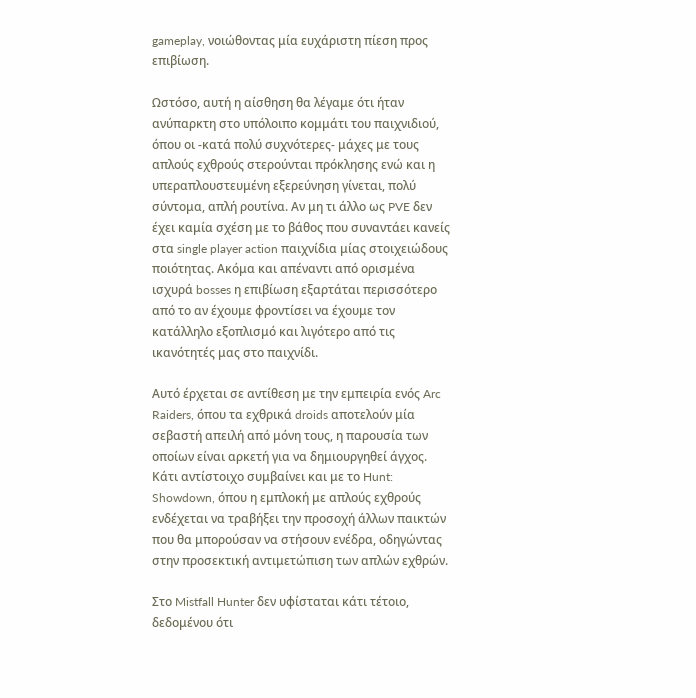gameplay, νοιώθοντας μία ευχάριστη πίεση προς επιβίωση.

Ωστόσο, αυτή η αίσθηση θα λέγαμε ότι ήταν ανύπαρκτη στο υπόλοιπο κομμάτι του παιχνιδιού, όπου οι -κατά πολύ συχνότερες- μάχες με τους απλούς εχθρούς στερούνται πρόκλησης ενώ και η υπεραπλουστευμένη εξερεύνηση γίνεται, πολύ σύντομα, απλή ρουτίνα. Αν μη τι άλλο ως PVE δεν έχει καμία σχέση με το βάθος που συναντάει κανείς στα single player action παιχνίδια μίας στοιχειώδους ποιότητας. Ακόμα και απέναντι από ορισμένα ισχυρά bosses η επιβίωση εξαρτάται περισσότερο από το αν έχουμε φροντίσει να έχουμε τον κατάλληλο εξοπλισμό και λιγότερο από τις ικανότητές μας στο παιχνίδι.

Αυτό έρχεται σε αντίθεση με την εμπειρία ενός Arc Raiders, όπου τα εχθρικά droids αποτελούν μία σεβαστή απειλή από μόνη τους, η παρουσία των οποίων είναι αρκετή για να δημιουργηθεί άγχος. Κάτι αντίστοιχο συμβαίνει και με το Hunt: Showdown, όπου η εμπλοκή με απλούς εχθρούς ενδέχεται να τραβήξει την προσοχή άλλων παικτών που θα μπορούσαν να στήσουν ενέδρα, οδηγώντας στην προσεκτική αντιμετώπιση των απλών εχθρών.

Στο Mistfall Hunter δεν υφίσταται κάτι τέτοιο, δεδομένου ότι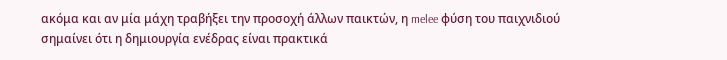ακόμα και αν μία μάχη τραβήξει την προσοχή άλλων παικτών, η melee φύση του παιχνιδιού σημαίνει ότι η δημιουργία ενέδρας είναι πρακτικά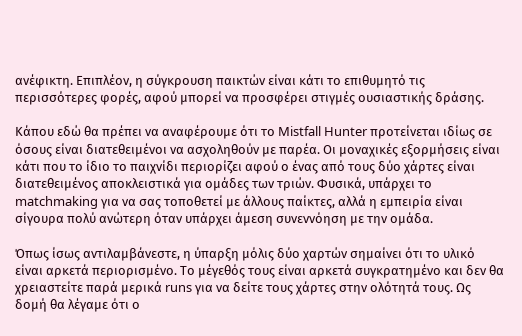ανέφικτη. Επιπλέον, η σύγκρουση παικτών είναι κάτι το επιθυμητό τις περισσότερες φορές, αφού μπορεί να προσφέρει στιγμές ουσιαστικής δράσης.

Κάπου εδώ θα πρέπει να αναφέρουμε ότι το Mistfall Hunter προτείνεται ιδίως σε όσους είναι διατεθειμένοι να ασχοληθούν με παρέα. Οι μοναχικές εξορμήσεις είναι κάτι που το ίδιο το παιχνίδι περιορίζει αφού ο ένας από τους δύο χάρτες είναι διατεθειμένος αποκλειστικά για ομάδες των τριών. Φυσικά, υπάρχει το matchmaking για να σας τοποθετεί με άλλους παίκτες, αλλά η εμπειρία είναι σίγουρα πολύ ανώτερη όταν υπάρχει άμεση συνεννόηση με την ομάδα.

Όπως ίσως αντιλαμβάνεστε, η ύπαρξη μόλις δύο χαρτών σημαίνει ότι το υλικό είναι αρκετά περιορισμένο. Το μέγεθός τους είναι αρκετά συγκρατημένο και δεν θα χρειαστείτε παρά μερικά runs για να δείτε τους χάρτες στην ολότητά τους. Ως δομή θα λέγαμε ότι ο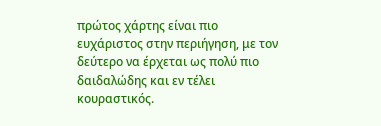πρώτος χάρτης είναι πιο ευχάριστος στην περιήγηση, με τον δεύτερο να έρχεται ως πολύ πιο δαιδαλώδης και εν τέλει κουραστικός.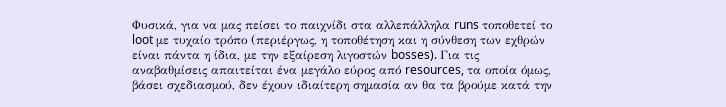Φυσικά, για να μας πείσει το παιχνίδι στα αλλεπάλληλα runs τοποθετεί το loot με τυχαίο τρόπο (περιέργως, η τοποθέτηση και η σύνθεση των εχθρών είναι πάντα η ίδια, με την εξαίρεση λιγοστών bosses). Για τις αναβαθμίσεις απαιτείται ένα μεγάλο εύρος από resources, τα οποία όμως, βάσει σχεδιασμού, δεν έχουν ιδιαίτερη σημασία αν θα τα βρούμε κατά την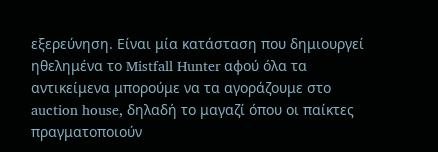εξερεύνηση. Είναι μία κατάσταση που δημιουργεί ηθελημένα το Mistfall Hunter αφού όλα τα αντικείμενα μπορούμε να τα αγοράζουμε στο auction house, δηλαδή το μαγαζί όπου οι παίκτες πραγματοποιούν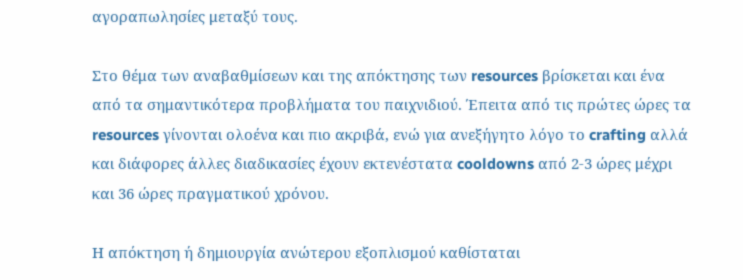αγοραπωλησίες μεταξύ τους.

Στο θέμα των αναβαθμίσεων και της απόκτησης των resources βρίσκεται και ένα από τα σημαντικότερα προβλήματα του παιχνιδιού. Έπειτα από τις πρώτες ώρες τα resources γίνονται ολοένα και πιο ακριβά, ενώ για ανεξήγητο λόγο το crafting αλλά και διάφορες άλλες διαδικασίες έχουν εκτενέστατα cooldowns από 2-3 ώρες μέχρι και 36 ώρες πραγματικού χρόνου.

Η απόκτηση ή δημιουργία ανώτερου εξοπλισμού καθίσταται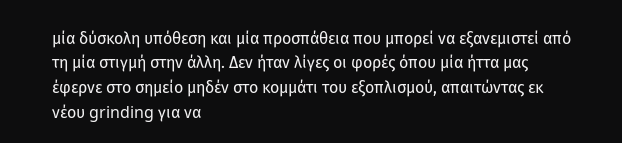μία δύσκολη υπόθεση και μία προσπάθεια που μπορεί να εξανεμιστεί από τη μία στιγμή στην άλλη. Δεν ήταν λίγες οι φορές όπου μία ήττα μας έφερνε στο σημείο μηδέν στο κομμάτι του εξοπλισμού, απαιτώντας εκ νέου grinding για να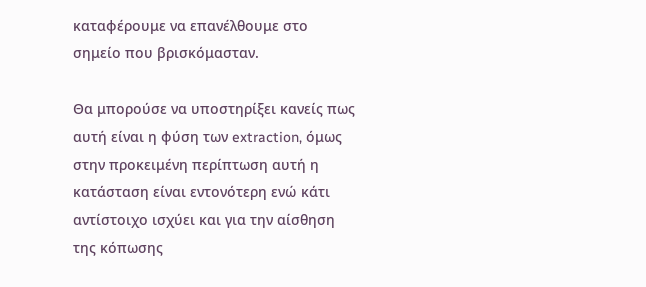καταφέρουμε να επανέλθουμε στο σημείο που βρισκόμασταν.

Θα μπορούσε να υποστηρίξει κανείς πως αυτή είναι η φύση των extraction, όμως στην προκειμένη περίπτωση αυτή η κατάσταση είναι εντονότερη ενώ κάτι αντίστοιχο ισχύει και για την αίσθηση της κόπωσης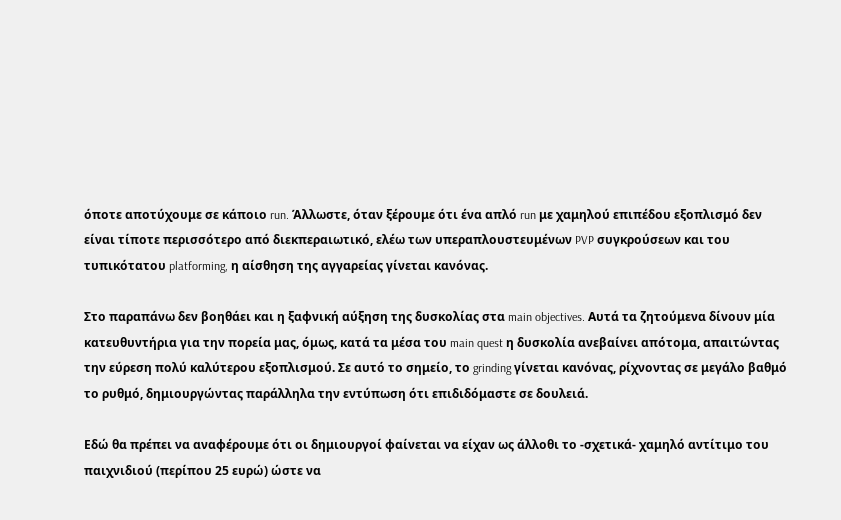όποτε αποτύχουμε σε κάποιο run. Άλλωστε, όταν ξέρουμε ότι ένα απλό run με χαμηλού επιπέδου εξοπλισμό δεν είναι τίποτε περισσότερο από διεκπεραιωτικό, ελέω των υπεραπλουστευμένων PVP συγκρούσεων και του τυπικότατου platforming, η αίσθηση της αγγαρείας γίνεται κανόνας.

Στο παραπάνω δεν βοηθάει και η ξαφνική αύξηση της δυσκολίας στα main objectives. Αυτά τα ζητούμενα δίνουν μία κατευθυντήρια για την πορεία μας, όμως, κατά τα μέσα του main quest η δυσκολία ανεβαίνει απότομα, απαιτώντας την εύρεση πολύ καλύτερου εξοπλισμού. Σε αυτό το σημείο, το grinding γίνεται κανόνας, ρίχνοντας σε μεγάλο βαθμό το ρυθμό, δημιουργώντας παράλληλα την εντύπωση ότι επιδιδόμαστε σε δουλειά.

Εδώ θα πρέπει να αναφέρουμε ότι οι δημιουργοί φαίνεται να είχαν ως άλλοθι το -σχετικά- χαμηλό αντίτιμο του παιχνιδιού (περίπου 25 ευρώ) ώστε να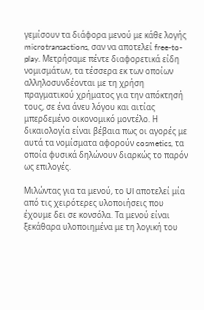γεμίσουν τα διάφορα μενού με κάθε λογής microtransactions, σαν να αποτελεί free-to-play. Μετρήσαμε πέντε διαφορετικά είδη νομισμάτων, τα τέσσερα εκ των οποίων αλληλοσυνδέονται με τη χρήση πραγματικού χρήματος για την απόκτησή τους, σε ένα άνευ λόγου και αιτίας μπερδεμένο οικονομικό μοντέλο. Η δικαιολογία είναι βέβαια πως οι αγορές με αυτά τα νομίσματα αφορούν cosmetics, τα οποία φυσικά δηλώνουν διαρκώς το παρόν ως επιλογές.

Μιλώντας για τα μενού, το UI αποτελεί μία από τις χειρότερες υλοποιήσεις που έχουμε δει σε κονσόλα. Τα μενού είναι ξεκάθαρα υλοποιημένα με τη λογική του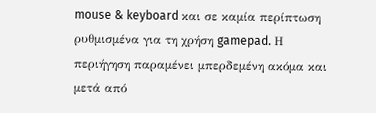mouse & keyboard και σε καμία περίπτωση ρυθμισμένα για τη χρήση gamepad. Η περιήγηση παραμένει μπερδεμένη ακόμα και μετά από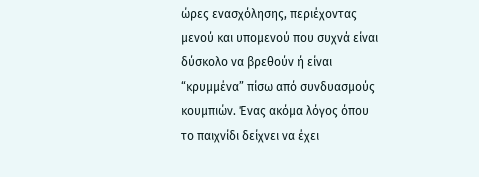ώρες ενασχόλησης, περιέχοντας μενού και υπομενού που συχνά είναι δύσκολο να βρεθούν ή είναι “κρυμμένα” πίσω από συνδυασμούς κουμπιών. Ένας ακόμα λόγος όπου το παιχνίδι δείχνει να έχει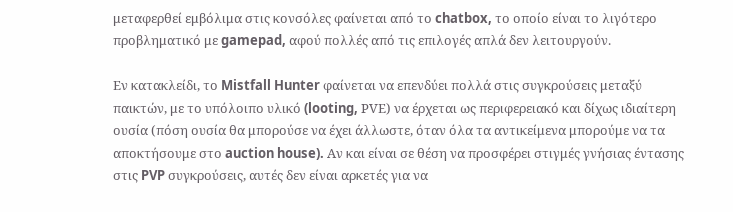μεταφερθεί εμβόλιμα στις κονσόλες φαίνεται από το chatbox, το οποίο είναι το λιγότερο προβληματικό με gamepad, αφού πολλές από τις επιλογές απλά δεν λειτουργούν.

Εν κατακλείδι, το Mistfall Hunter φαίνεται να επενδύει πολλά στις συγκρούσεις μεταξύ παικτών, με το υπόλοιπο υλικό (looting, PVΕ) να έρχεται ως περιφερειακό και δίχως ιδιαίτερη ουσία (πόση ουσία θα μπορούσε να έχει άλλωστε, όταν όλα τα αντικείμενα μπορούμε να τα αποκτήσουμε στο auction house). Αν και είναι σε θέση να προσφέρει στιγμές γνήσιας έντασης στις PVP συγκρούσεις, αυτές δεν είναι αρκετές για να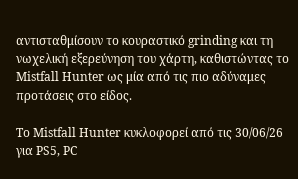αντισταθμίσουν το κουραστικό grinding και τη νωχελική εξερεύνηση του χάρτη, καθιστώντας το Mistfall Hunter ως μία από τις πιο αδύναμες προτάσεις στο είδος.

Το Mistfall Hunter κυκλοφορεί από τις 30/06/26 για PS5, PC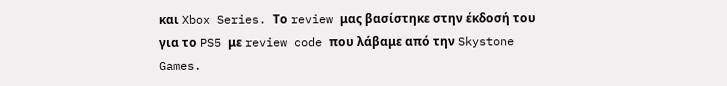και Xbox Series. Το review μας βασίστηκε στην έκδοσή του για το PS5 με review code που λάβαμε από την Skystone Games.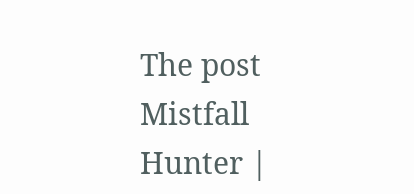The post Mistfall Hunter |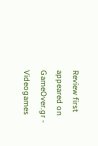Review first appeared on GameOver.gr - Videogames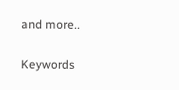and more..

Keywords